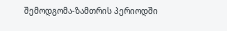შემოდგომა-ზამთრის პერიოდში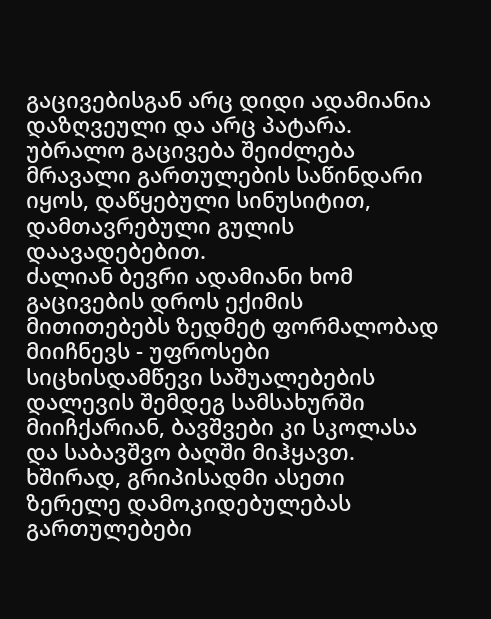გაცივებისგან არც დიდი ადამიანია დაზღვეული და არც პატარა. უბრალო გაცივება შეიძლება მრავალი გართულების საწინდარი იყოს, დაწყებული სინუსიტით, დამთავრებული გულის დაავადებებით.
ძალიან ბევრი ადამიანი ხომ გაცივების დროს ექიმის მითითებებს ზედმეტ ფორმალობად მიიჩნევს - უფროსები სიცხისდამწევი საშუალებების დალევის შემდეგ სამსახურში მიიჩქარიან, ბავშვები კი სკოლასა და საბავშვო ბაღში მიჰყავთ. ხშირად, გრიპისადმი ასეთი ზერელე დამოკიდებულებას გართულებები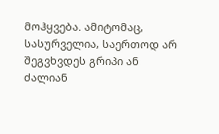მოჰყვება. ამიტომაც, სასურველია, საერთოდ არ შეგვხვდეს გრიპი ან ძალიან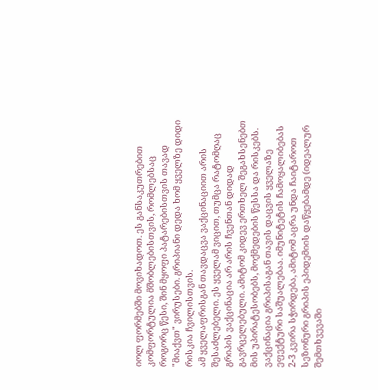იოლ ფორმებში მოვიხადოთ. ეს განსაკუთრებით კომფორტულია მშობლებისთვის, რომლებსაც როგორც წესი, შინ მყოფი პატარებისთვის თავად "მიაქვთ" ვირუსები. გრიპიანი დედა ხომ ყველზე დიდი რისკია ჩვილისთვის.
ამ ყველაფრისგან თავდაცვა ვაქცინაციით არის შესაძლებელი. ეს ყველამ ვიცით, თუმცა რატომღაც გრიპის ვაქცინაცია არ არის ჩვენთან დიდად გავრცელებული. ამიტომ კიდევ ერთხელ შეგახსენებთ მის უპირატესობებს, მოქმედების წესსა და რისკებს.
ვაქცინაცია გრიპისაგან თავის დაცვის ყველაზე ეფექტური საშუალებაა. იმუნიტეტის ჩამოყალიბებას 2-3 კვირა სჭირდება, ამიტომ აცრა უნდა ჩაიტაროთ სეზონური გრიპის ეპიდემიის დაწყებამდე (იდეალურ შემთხვევაში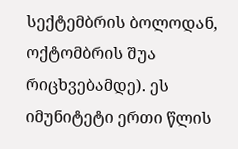სექტემბრის ბოლოდან, ოქტომბრის შუა რიცხვებამდე). ეს იმუნიტეტი ერთი წლის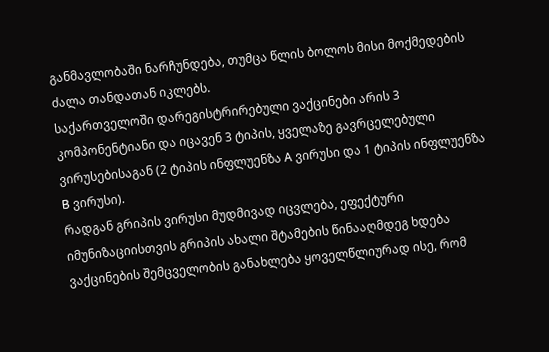განმავლობაში ნარჩუნდება, თუმცა წლის ბოლოს მისი მოქმედების ძალა თანდათან იკლებს.
საქართველოში დარეგისტრირებული ვაქცინები არის 3 კომპონენტიანი და იცავენ 3 ტიპის, ყველაზე გავრცელებული ვირუსებისაგან (2 ტიპის ინფლუენზა A ვირუსი და 1 ტიპის ინფლუენზა B ვირუსი).
რადგან გრიპის ვირუსი მუდმივად იცვლება, ეფექტური იმუნიზაციისთვის გრიპის ახალი შტამების წინააღმდეგ ხდება ვაქცინების შემცველობის განახლება ყოველწლიურად ისე, რომ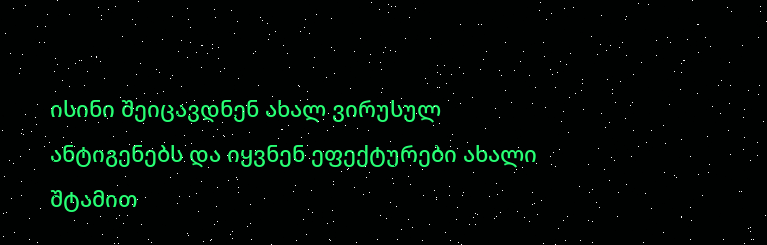ისინი შეიცავდნენ ახალ ვირუსულ ანტიგენებს და იყვნენ ეფექტურები ახალი შტამით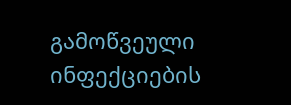გამოწვეული ინფექციების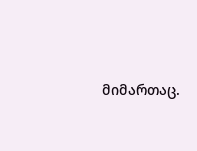მიმართაც.